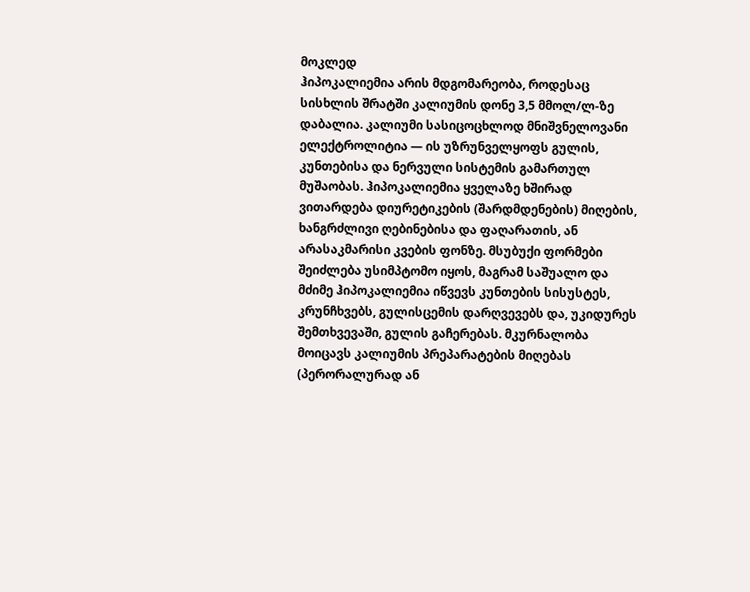მოკლედ
ჰიპოკალიემია არის მდგომარეობა, როდესაც სისხლის შრატში კალიუმის დონე 3,5 მმოლ/ლ-ზე დაბალია. კალიუმი სასიცოცხლოდ მნიშვნელოვანი ელექტროლიტია — ის უზრუნველყოფს გულის, კუნთებისა და ნერვული სისტემის გამართულ მუშაობას. ჰიპოკალიემია ყველაზე ხშირად ვითარდება დიურეტიკების (შარდმდენების) მიღების, ხანგრძლივი ღებინებისა და ფაღარათის, ან არასაკმარისი კვების ფონზე. მსუბუქი ფორმები შეიძლება უსიმპტომო იყოს, მაგრამ საშუალო და მძიმე ჰიპოკალიემია იწვევს კუნთების სისუსტეს, კრუნჩხვებს, გულისცემის დარღვევებს და, უკიდურეს შემთხვევაში, გულის გაჩერებას. მკურნალობა მოიცავს კალიუმის პრეპარატების მიღებას (პერორალურად ან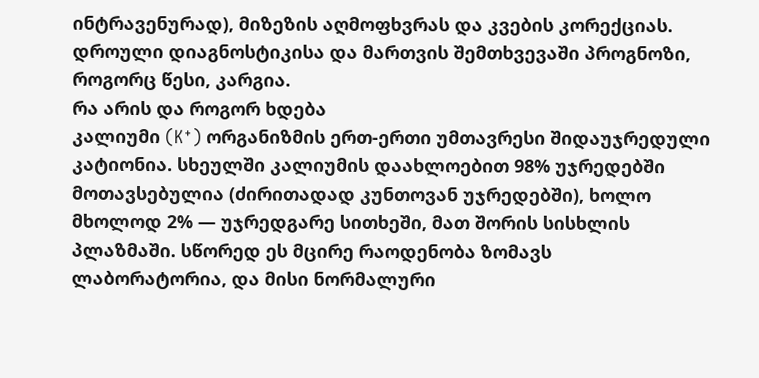ინტრავენურად), მიზეზის აღმოფხვრას და კვების კორექციას. დროული დიაგნოსტიკისა და მართვის შემთხვევაში პროგნოზი, როგორც წესი, კარგია.
რა არის და როგორ ხდება
კალიუმი (K⁺) ორგანიზმის ერთ-ერთი უმთავრესი შიდაუჯრედული კატიონია. სხეულში კალიუმის დაახლოებით 98% უჯრედებში მოთავსებულია (ძირითადად კუნთოვან უჯრედებში), ხოლო მხოლოდ 2% — უჯრედგარე სითხეში, მათ შორის სისხლის პლაზმაში. სწორედ ეს მცირე რაოდენობა ზომავს ლაბორატორია, და მისი ნორმალური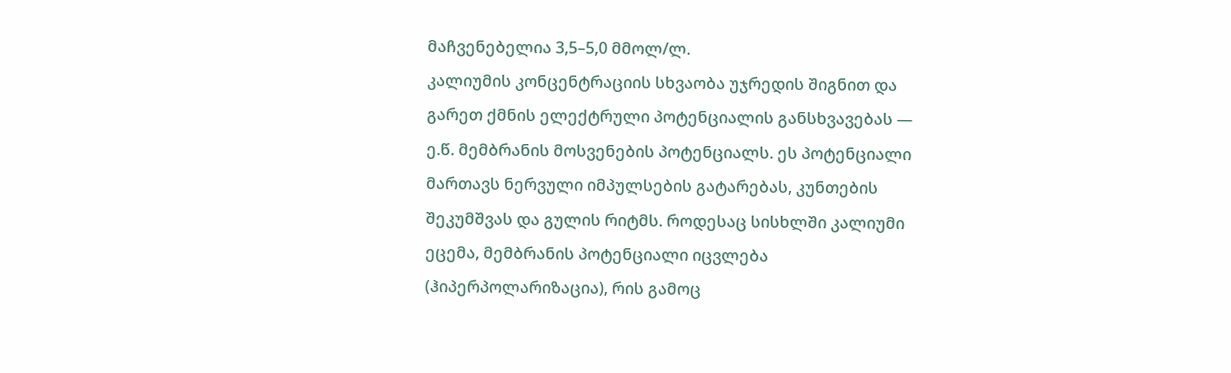მაჩვენებელია 3,5–5,0 მმოლ/ლ.
კალიუმის კონცენტრაციის სხვაობა უჯრედის შიგნით და გარეთ ქმნის ელექტრული პოტენციალის განსხვავებას — ე.წ. მემბრანის მოსვენების პოტენციალს. ეს პოტენციალი მართავს ნერვული იმპულსების გატარებას, კუნთების შეკუმშვას და გულის რიტმს. როდესაც სისხლში კალიუმი ეცემა, მემბრანის პოტენციალი იცვლება (ჰიპერპოლარიზაცია), რის გამოც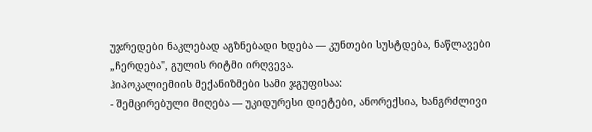უჯრედები ნაკლებად აგზნებადი ხდება — კუნთები სუსტდება, ნაწლავები „ჩერდება", გულის რიტმი ირღვევა.
ჰიპოკალიემიის მექანიზმები სამი ჯგუფისაა:
- შემცირებული მიღება — უკიდურესი დიეტები, ანორექსია, ხანგრძლივი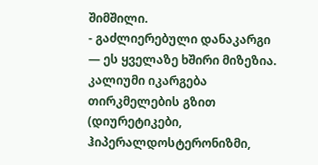შიმშილი.
- გაძლიერებული დანაკარგი — ეს ყველაზე ხშირი მიზეზია. კალიუმი იკარგება თირკმელების გზით (დიურეტიკები, ჰიპერალდოსტერონიზმი,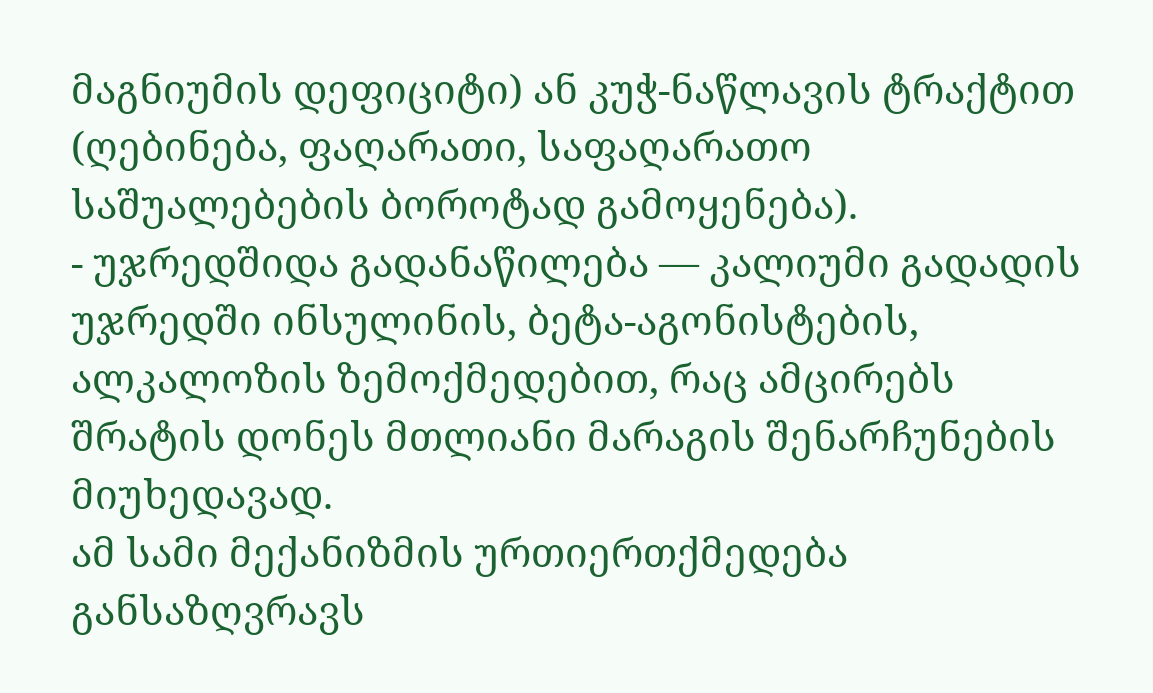მაგნიუმის დეფიციტი) ან კუჭ-ნაწლავის ტრაქტით (ღებინება, ფაღარათი, საფაღარათო საშუალებების ბოროტად გამოყენება).
- უჯრედშიდა გადანაწილება — კალიუმი გადადის უჯრედში ინსულინის, ბეტა-აგონისტების, ალკალოზის ზემოქმედებით, რაც ამცირებს შრატის დონეს მთლიანი მარაგის შენარჩუნების მიუხედავად.
ამ სამი მექანიზმის ურთიერთქმედება განსაზღვრავს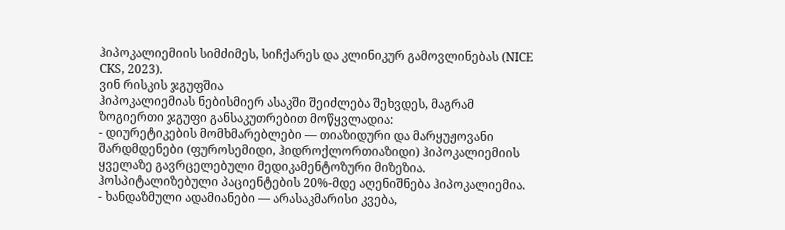ჰიპოკალიემიის სიმძიმეს, სიჩქარეს და კლინიკურ გამოვლინებას (NICE CKS, 2023).
ვინ რისკის ჯგუფშია
ჰიპოკალიემიას ნებისმიერ ასაკში შეიძლება შეხვდეს, მაგრამ ზოგიერთი ჯგუფი განსაკუთრებით მოწყვლადია:
- დიურეტიკების მომხმარებლები — თიაზიდური და მარყუჟოვანი შარდმდენები (ფუროსემიდი, ჰიდროქლორთიაზიდი) ჰიპოკალიემიის ყველაზე გავრცელებული მედიკამენტოზური მიზეზია. ჰოსპიტალიზებული პაციენტების 20%-მდე აღენიშნება ჰიპოკალიემია.
- ხანდაზმული ადამიანები — არასაკმარისი კვება,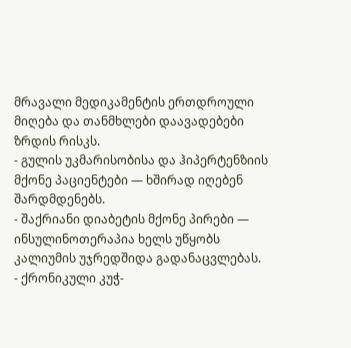მრავალი მედიკამენტის ერთდროული მიღება და თანმხლები დაავადებები ზრდის რისკს.
- გულის უკმარისობისა და ჰიპერტენზიის მქონე პაციენტები — ხშირად იღებენ შარდმდენებს.
- შაქრიანი დიაბეტის მქონე პირები — ინსულინოთერაპია ხელს უწყობს კალიუმის უჯრედშიდა გადანაცვლებას.
- ქრონიკული კუჭ-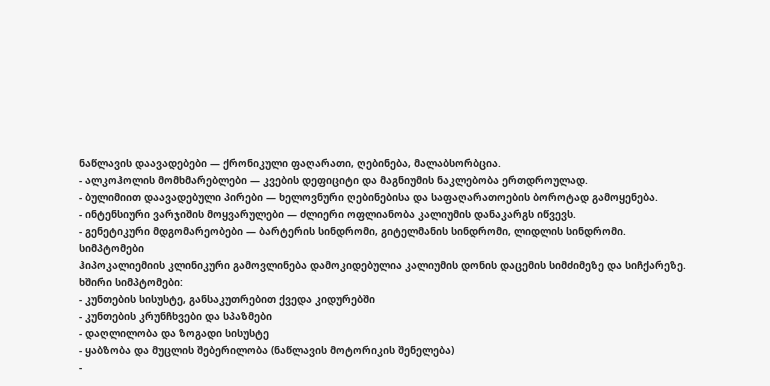ნაწლავის დაავადებები — ქრონიკული ფაღარათი, ღებინება, მალაბსორბცია.
- ალკოჰოლის მომხმარებლები — კვების დეფიციტი და მაგნიუმის ნაკლებობა ერთდროულად.
- ბულიმიით დაავადებული პირები — ხელოვნური ღებინებისა და საფაღარათოების ბოროტად გამოყენება.
- ინტენსიური ვარჯიშის მოყვარულები — ძლიერი ოფლიანობა კალიუმის დანაკარგს იწვევს.
- გენეტიკური მდგომარეობები — ბარტერის სინდრომი, გიტელმანის სინდრომი, ლიდლის სინდრომი.
სიმპტომები
ჰიპოკალიემიის კლინიკური გამოვლინება დამოკიდებულია კალიუმის დონის დაცემის სიმძიმეზე და სიჩქარეზე.
ხშირი სიმპტომები:
- კუნთების სისუსტე, განსაკუთრებით ქვედა კიდურებში
- კუნთების კრუნჩხვები და სპაზმები
- დაღლილობა და ზოგადი სისუსტე
- ყაბზობა და მუცლის შებერილობა (ნაწლავის მოტორიკის შენელება)
-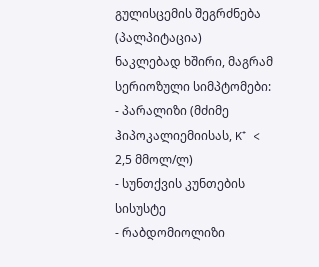გულისცემის შეგრძნება (პალპიტაცია)
ნაკლებად ხშირი, მაგრამ სერიოზული სიმპტომები:
- პარალიზი (მძიმე ჰიპოკალიემიისას, K⁺ < 2,5 მმოლ/ლ)
- სუნთქვის კუნთების სისუსტე
- რაბდომიოლიზი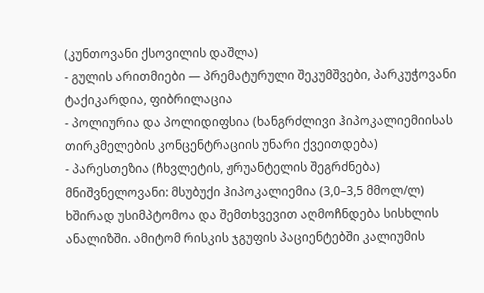(კუნთოვანი ქსოვილის დაშლა)
- გულის არითმიები — პრემატურული შეკუმშვები, პარკუჭოვანი ტაქიკარდია, ფიბრილაცია
- პოლიურია და პოლიდიფსია (ხანგრძლივი ჰიპოკალიემიისას თირკმელების კონცენტრაციის უნარი ქვეითდება)
- პარესთეზია (ჩხვლეტის, ჟრუანტელის შეგრძნება)
მნიშვნელოვანი: მსუბუქი ჰიპოკალიემია (3,0–3,5 მმოლ/ლ) ხშირად უსიმპტომოა და შემთხვევით აღმოჩნდება სისხლის ანალიზში. ამიტომ რისკის ჯგუფის პაციენტებში კალიუმის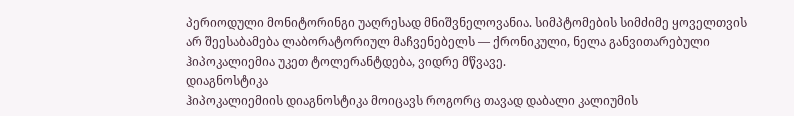პერიოდული მონიტორინგი უაღრესად მნიშვნელოვანია. სიმპტომების სიმძიმე ყოველთვის არ შეესაბამება ლაბორატორიულ მაჩვენებელს — ქრონიკული, ნელა განვითარებული ჰიპოკალიემია უკეთ ტოლერანტდება, ვიდრე მწვავე.
დიაგნოსტიკა
ჰიპოკალიემიის დიაგნოსტიკა მოიცავს როგორც თავად დაბალი კალიუმის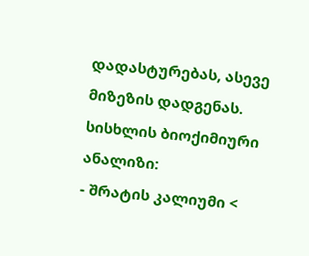დადასტურებას, ასევე მიზეზის დადგენას.
სისხლის ბიოქიმიური ანალიზი:
- შრატის კალიუმი <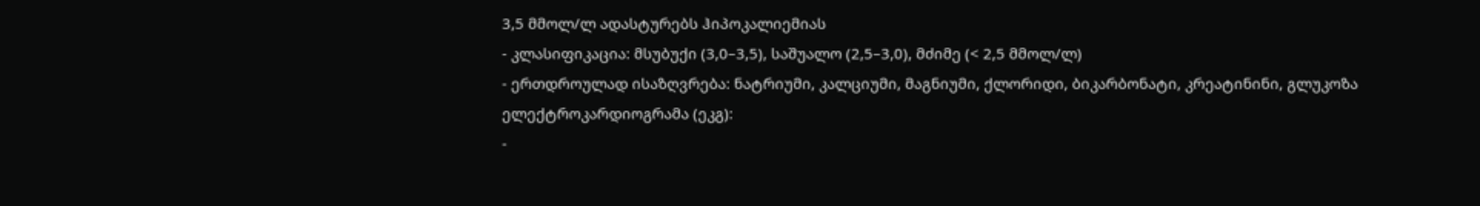3,5 მმოლ/ლ ადასტურებს ჰიპოკალიემიას
- კლასიფიკაცია: მსუბუქი (3,0–3,5), საშუალო (2,5–3,0), მძიმე (< 2,5 მმოლ/ლ)
- ერთდროულად ისაზღვრება: ნატრიუმი, კალციუმი, მაგნიუმი, ქლორიდი, ბიკარბონატი, კრეატინინი, გლუკოზა
ელექტროკარდიოგრამა (ეკგ):
-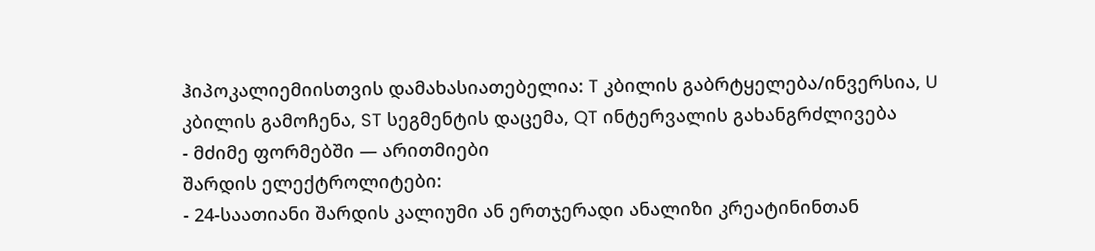ჰიპოკალიემიისთვის დამახასიათებელია: T კბილის გაბრტყელება/ინვერსია, U კბილის გამოჩენა, ST სეგმენტის დაცემა, QT ინტერვალის გახანგრძლივება
- მძიმე ფორმებში — არითმიები
შარდის ელექტროლიტები:
- 24-საათიანი შარდის კალიუმი ან ერთჯერადი ანალიზი კრეატინინთან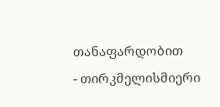თანაფარდობით
- თირკმელისმიერი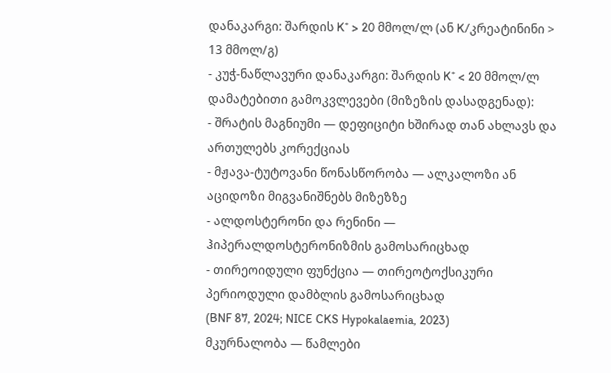დანაკარგი: შარდის K⁺ > 20 მმოლ/ლ (ან K/კრეატინინი > 13 მმოლ/გ)
- კუჭ-ნაწლავური დანაკარგი: შარდის K⁺ < 20 მმოლ/ლ
დამატებითი გამოკვლევები (მიზეზის დასადგენად):
- შრატის მაგნიუმი — დეფიციტი ხშირად თან ახლავს და ართულებს კორექციას
- მჟავა-ტუტოვანი წონასწორობა — ალკალოზი ან აციდოზი მიგვანიშნებს მიზეზზე
- ალდოსტერონი და რენინი — ჰიპერალდოსტერონიზმის გამოსარიცხად
- თირეოიდული ფუნქცია — თირეოტოქსიკური პერიოდული დამბლის გამოსარიცხად
(BNF 87, 2024; NICE CKS Hypokalaemia, 2023)
მკურნალობა — წამლები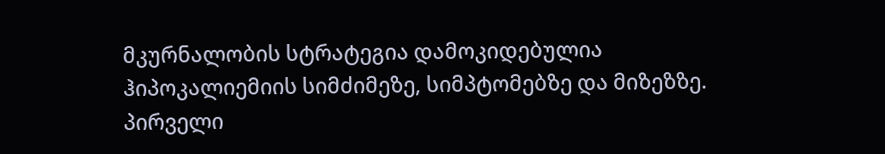მკურნალობის სტრატეგია დამოკიდებულია ჰიპოკალიემიის სიმძიმეზე, სიმპტომებზე და მიზეზზე.
პირველი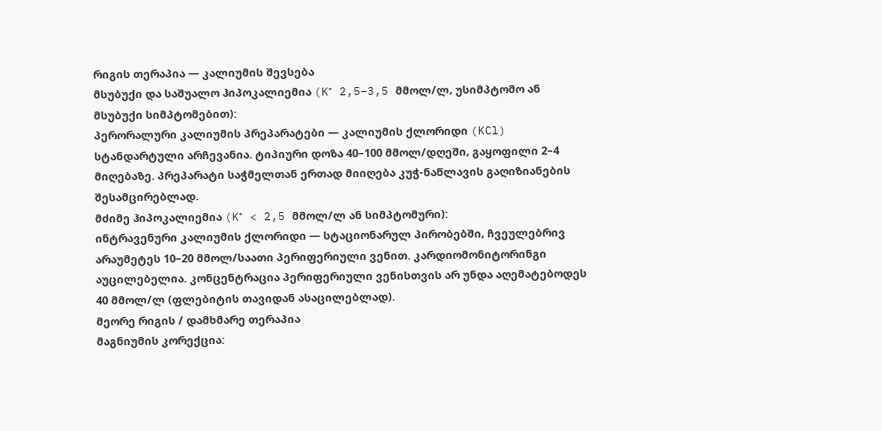რიგის თერაპია — კალიუმის შევსება
მსუბუქი და საშუალო ჰიპოკალიემია (K⁺ 2,5–3,5 მმოლ/ლ, უსიმპტომო ან მსუბუქი სიმპტომებით):
პერორალური კალიუმის პრეპარატები — კალიუმის ქლორიდი (KCl) სტანდარტული არჩევანია. ტიპიური დოზა 40–100 მმოლ/დღეში, გაყოფილი 2–4 მიღებაზე. პრეპარატი საჭმელთან ერთად მიიღება კუჭ-ნაწლავის გაღიზიანების შესამცირებლად.
მძიმე ჰიპოკალიემია (K⁺ < 2,5 მმოლ/ლ ან სიმპტომური):
ინტრავენური კალიუმის ქლორიდი — სტაციონარულ პირობებში, ჩვეულებრივ არაუმეტეს 10–20 მმოლ/საათი პერიფერიული ვენით. კარდიომონიტორინგი აუცილებელია. კონცენტრაცია პერიფერიული ვენისთვის არ უნდა აღემატებოდეს 40 მმოლ/ლ (ფლებიტის თავიდან ასაცილებლად).
მეორე რიგის / დამხმარე თერაპია
მაგნიუმის კორექცია: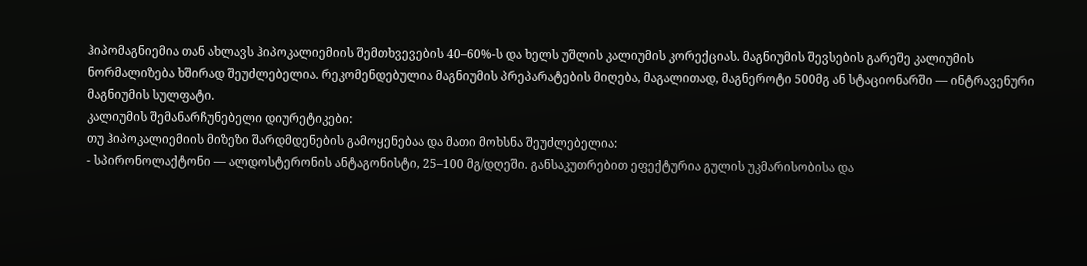ჰიპომაგნიემია თან ახლავს ჰიპოკალიემიის შემთხვევების 40–60%-ს და ხელს უშლის კალიუმის კორექციას. მაგნიუმის შევსების გარეშე კალიუმის ნორმალიზება ხშირად შეუძლებელია. რეკომენდებულია მაგნიუმის პრეპარატების მიღება, მაგალითად, მაგნეროტი 500მგ ან სტაციონარში — ინტრავენური მაგნიუმის სულფატი.
კალიუმის შემანარჩუნებელი დიურეტიკები:
თუ ჰიპოკალიემიის მიზეზი შარდმდენების გამოყენებაა და მათი მოხსნა შეუძლებელია:
- სპირონოლაქტონი — ალდოსტერონის ანტაგონისტი, 25–100 მგ/დღეში. განსაკუთრებით ეფექტურია გულის უკმარისობისა და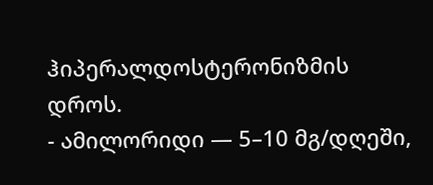ჰიპერალდოსტერონიზმის დროს.
- ამილორიდი — 5–10 მგ/დღეში,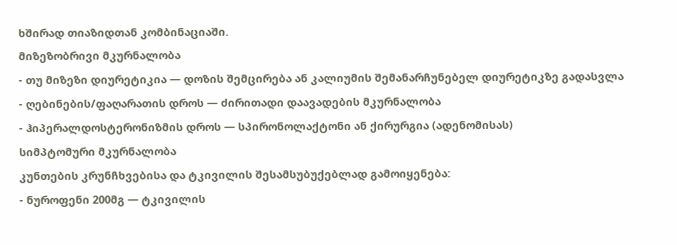ხშირად თიაზიდთან კომბინაციაში.
მიზეზობრივი მკურნალობა
- თუ მიზეზი დიურეტიკია — დოზის შემცირება ან კალიუმის შემანარჩუნებელ დიურეტიკზე გადასვლა
- ღებინების/ფაღარათის დროს — ძირითადი დაავადების მკურნალობა
- ჰიპერალდოსტერონიზმის დროს — სპირონოლაქტონი ან ქირურგია (ადენომისას)
სიმპტომური მკურნალობა
კუნთების კრუნჩხვებისა და ტკივილის შესამსუბუქებლად გამოიყენება:
- ნუროფენი 200მგ — ტკივილის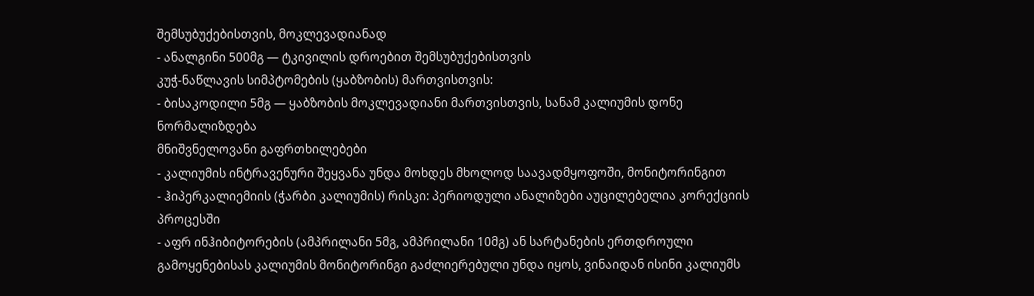შემსუბუქებისთვის, მოკლევადიანად
- ანალგინი 500მგ — ტკივილის დროებით შემსუბუქებისთვის
კუჭ-ნაწლავის სიმპტომების (ყაბზობის) მართვისთვის:
- ბისაკოდილი 5მგ — ყაბზობის მოკლევადიანი მართვისთვის, სანამ კალიუმის დონე ნორმალიზდება
მნიშვნელოვანი გაფრთხილებები
- კალიუმის ინტრავენური შეყვანა უნდა მოხდეს მხოლოდ საავადმყოფოში, მონიტორინგით
- ჰიპერკალიემიის (ჭარბი კალიუმის) რისკი: პერიოდული ანალიზები აუცილებელია კორექციის პროცესში
- აფრ ინჰიბიტორების (ამპრილანი 5მგ, ამპრილანი 10მგ) ან სარტანების ერთდროული გამოყენებისას კალიუმის მონიტორინგი გაძლიერებული უნდა იყოს, ვინაიდან ისინი კალიუმს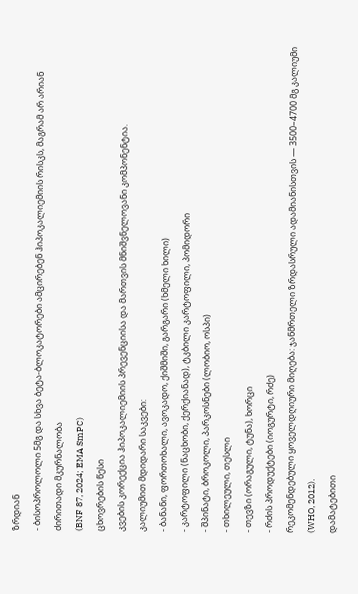ზრდიან
- ბისოპროლოლი 5მგ და სხვა ბეტა-ბლოკატორები ამცირებენ ჰიპოკალიემიის რისკს, მაგრამ არ არიან ძირითადი მკურნალობა
(BNF 87, 2024; EMA SmPC)
ცხოვრების წესი
კვების კორექცია ჰიპოკალიემიის პრევენციისა და მართვის მნიშვნელოვანი კომპონენტია.
კალიუმით მდიდარი საკვები:
- ბანანი, ფორთოხალი, ავოკადო, ქიშმიში, გარგარი (ხმელი ხილი)
- კარტოფილი (ნაცხობი, ქერქიანად), ტკბილი კარტოფილი, პომიდორი
- შპინატი, ბროკოლი, პარკოსნები (ლობიო, ოსპი)
- თხილეული, თესლი
- თევზი (ორაგული, ტუნა), ხორცი
- რძის პროდუქტები (იოგურტი, რძე)
რეკომენდებული ყოველდღიური მიღება: ჯანმრთელი ზრდასრული ადამიანისთვის — 3500–4700 მგ კალიუმი (WHO, 2012).
დამატებითი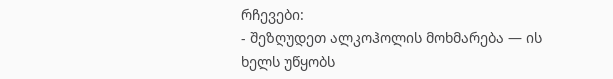რჩევები:
- შეზღუდეთ ალკოჰოლის მოხმარება — ის ხელს უწყობს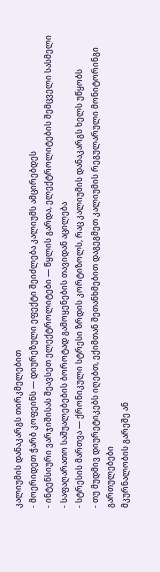კალიუმის დანაკარგს თირკმელებით
- მოერიდეთ ჭარბ კოფეინს — დიურეზული ეფექტი შეიძლება კალიუმს ამცირებდეს
- ინტენსიური ვარჯიშისას შეავსეთ ელექტროლიტები — წყლის გარდა, ელექტროლიტების შემცველი სასმელი
- საფაღარათო საშუალებების ბოროტად გამოყენების თავიდან აცილება
- სტრესის მართვა — ქრონიკული სტრესი ზრდის კორტიზოლს, რაც კალიუმის დანაკარგს ხელს უწყობს
- თუ მუდმივ დიურეტიკებს იღებთ, ექიმთან შეთანხმებით დაგეგმეთ კალიუმის რეგულარული მონიტორინგი
გართულებები
მკურნალობის გარეშე ან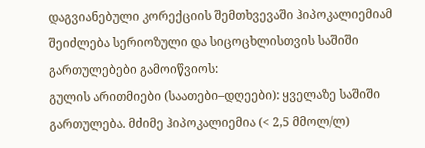დაგვიანებული კორექციის შემთხვევაში ჰიპოკალიემიამ შეიძლება სერიოზული და სიცოცხლისთვის საშიში გართულებები გამოიწვიოს:
გულის არითმიები (საათები–დღეები): ყველაზე საშიში გართულება. მძიმე ჰიპოკალიემია (< 2,5 მმოლ/ლ)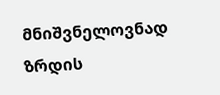მნიშვნელოვნად ზრდის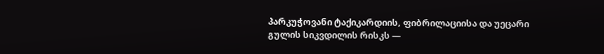პარკუჭოვანი ტაქიკარდიის, ფიბრილაციისა და უეცარი გულის სიკვდილის რისკს —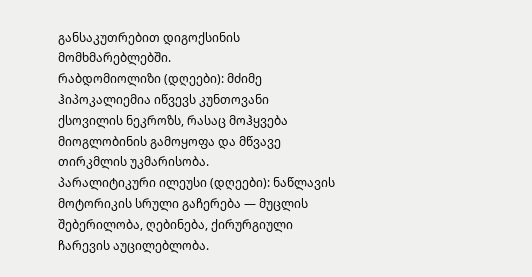განსაკუთრებით დიგოქსინის მომხმარებლებში.
რაბდომიოლიზი (დღეები): მძიმე ჰიპოკალიემია იწვევს კუნთოვანი ქსოვილის ნეკროზს, რასაც მოჰყვება მიოგლობინის გამოყოფა და მწვავე თირკმლის უკმარისობა.
პარალიტიკური ილეუსი (დღეები): ნაწლავის მოტორიკის სრული გაჩერება — მუცლის შებერილობა, ღებინება, ქირურგიული ჩარევის აუცილებლობა.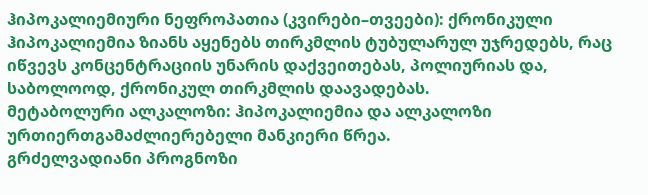ჰიპოკალიემიური ნეფროპათია (კვირები–თვეები): ქრონიკული ჰიპოკალიემია ზიანს აყენებს თირკმლის ტუბულარულ უჯრედებს, რაც იწვევს კონცენტრაციის უნარის დაქვეითებას, პოლიურიას და, საბოლოოდ, ქრონიკულ თირკმლის დაავადებას.
მეტაბოლური ალკალოზი: ჰიპოკალიემია და ალკალოზი ურთიერთგამაძლიერებელი მანკიერი წრეა.
გრძელვადიანი პროგნოზი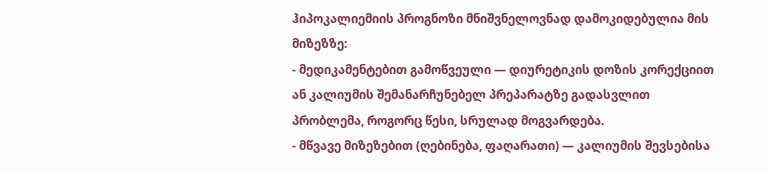ჰიპოკალიემიის პროგნოზი მნიშვნელოვნად დამოკიდებულია მის მიზეზზე:
- მედიკამენტებით გამოწვეული — დიურეტიკის დოზის კორექციით ან კალიუმის შემანარჩუნებელ პრეპარატზე გადასვლით პრობლემა, როგორც წესი, სრულად მოგვარდება.
- მწვავე მიზეზებით (ღებინება, ფაღარათი) — კალიუმის შევსებისა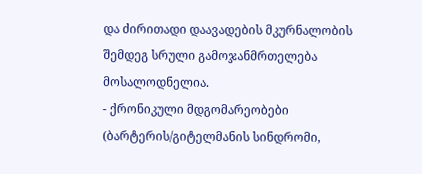და ძირითადი დაავადების მკურნალობის შემდეგ სრული გამოჯანმრთელება მოსალოდნელია.
- ქრონიკული მდგომარეობები (ბარტერის/გიტელმანის სინდრომი,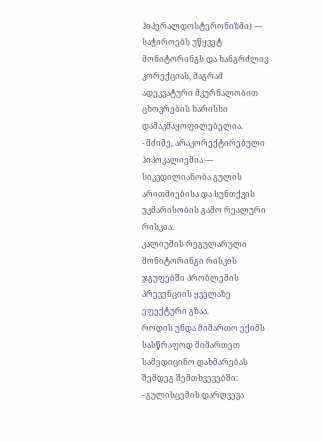ჰიპერალდოსტერონიზმი) — საჭიროებს უწყვეტ მონიტორინგს და ხანგრძლივ კორექციას, მაგრამ ადეკვატური მკურნალობით ცხოვრების ხარისხი დამაკმაყოფილებელია.
- მძიმე, არაკორექტირებული ჰიპოკალიემია — სიკვდილიანობა გულის არითმიებისა და სუნთქვის უკმარისობის გამო რეალური რისკია.
კალიუმის რეგულარული მონიტორინგი რისკის ჯგუფებში პრობლემის პრევენციის ყველაზე ეფექტური გზაა.
როდის უნდა მიმართო ექიმს
სასწრაფოდ მიმართეთ სამედიცინო დახმარებას შემდეგ შემთხვევებში:
- გულისცემის დარღვევა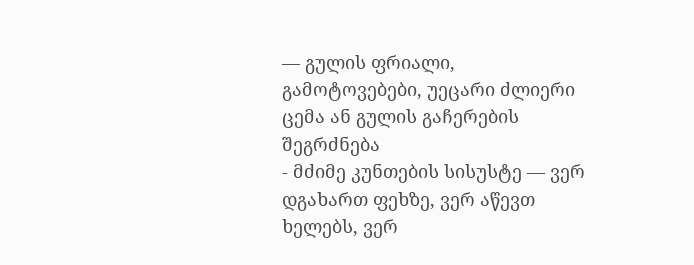— გულის ფრიალი, გამოტოვებები, უეცარი ძლიერი ცემა ან გულის გაჩერების შეგრძნება
- მძიმე კუნთების სისუსტე — ვერ დგახართ ფეხზე, ვერ აწევთ ხელებს, ვერ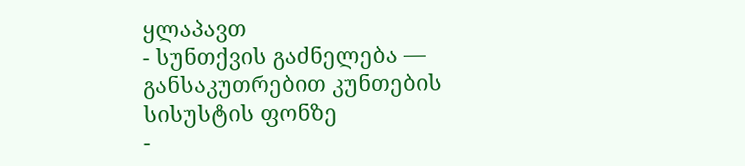ყლაპავთ
- სუნთქვის გაძნელება — განსაკუთრებით კუნთების სისუსტის ფონზე
-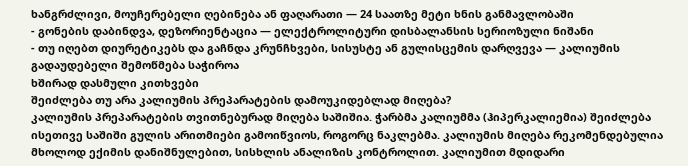ხანგრძლივი, მოუჩერებელი ღებინება ან ფაღარათი — 24 საათზე მეტი ხნის განმავლობაში
- გონების დაბინდვა, დეზორიენტაცია — ელექტროლიტური დისბალანსის სერიოზული ნიშანი
- თუ იღებთ დიურეტიკებს და გაჩნდა კრუნჩხვები, სისუსტე ან გულისცემის დარღვევა — კალიუმის გადაუდებელი შემოწმება საჭიროა
ხშირად დასმული კითხვები
შეიძლება თუ არა კალიუმის პრეპარატების დამოუკიდებლად მიღება?
კალიუმის პრეპარატების თვითნებურად მიღება საშიშია. ჭარბმა კალიუმმა (ჰიპერკალიემია) შეიძლება ისეთივე საშიში გულის არითმიები გამოიწვიოს, როგორც ნაკლებმა. კალიუმის მიღება რეკომენდებულია მხოლოდ ექიმის დანიშნულებით, სისხლის ანალიზის კონტროლით. კალიუმით მდიდარი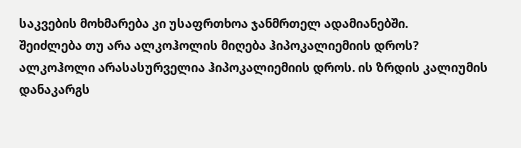საკვების მოხმარება კი უსაფრთხოა ჯანმრთელ ადამიანებში.
შეიძლება თუ არა ალკოჰოლის მიღება ჰიპოკალიემიის დროს?
ალკოჰოლი არასასურველია ჰიპოკალიემიის დროს. ის ზრდის კალიუმის დანაკარგს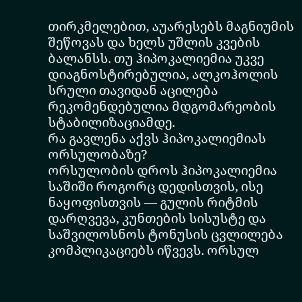თირკმელებით, აუარესებს მაგნიუმის შეწოვას და ხელს უშლის კვების ბალანსს. თუ ჰიპოკალიემია უკვე დიაგნოსტირებულია, ალკოჰოლის სრული თავიდან აცილება რეკომენდებულია მდგომარეობის სტაბილიზაციამდე.
რა გავლენა აქვს ჰიპოკალიემიას ორსულობაზე?
ორსულობის დროს ჰიპოკალიემია საშიში როგორც დედისთვის, ისე ნაყოფისთვის — გულის რიტმის დარღვევა, კუნთების სისუსტე და საშვილოსნოს ტონუსის ცვლილება კომპლიკაციებს იწვევს. ორსულ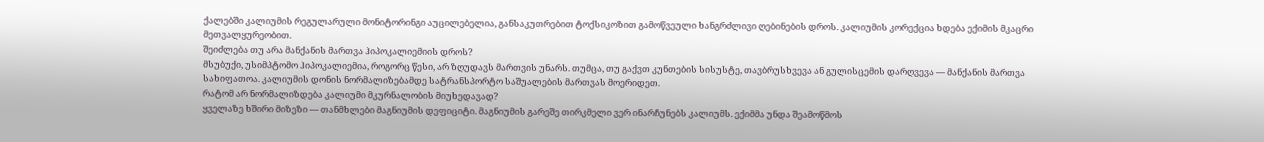ქალებში კალიუმის რეგულარული მონიტორინგი აუცილებელია, განსაკუთრებით ტოქსიკოზით გამოწვეული ხანგრძლივი ღებინების დროს. კალიუმის კორექცია ხდება ექიმის მკაცრი მეთვალყურეობით.
შეიძლება თუ არა მანქანის მართვა ჰიპოკალიემიის დროს?
მსუბუქი, უსიმპტომო ჰიპოკალიემია, როგორც წესი, არ ზღუდავს მართვის უნარს. თუმცა, თუ გაქვთ კუნთების სისუსტე, თავბრუსხვევა ან გულისცემის დარღვევა — მანქანის მართვა სახიფათოა. კალიუმის დონის ნორმალიზებამდე სატრანსპორტო საშუალების მართვას მოერიდეთ.
რატომ არ ნორმალიზდება კალიუმი მკურნალობის მიუხედავად?
ყველაზე ხშირი მიზეზი — თანმხლები მაგნიუმის დეფიციტი. მაგნიუმის გარეშე თირკმელი ვერ ინარჩუნებს კალიუმს. ექიმმა უნდა შეამოწმოს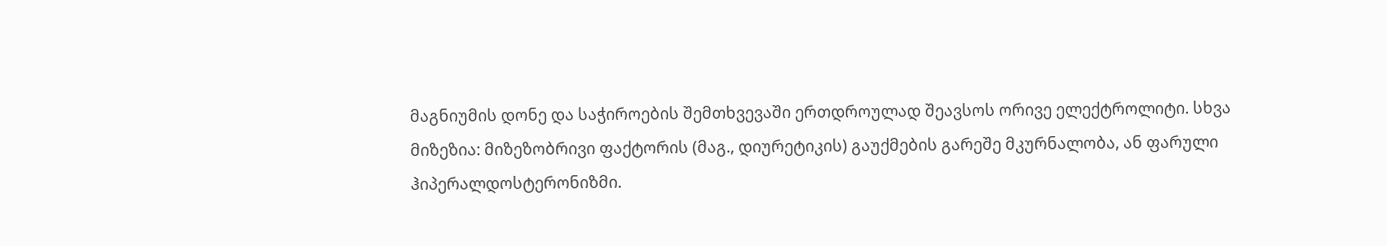მაგნიუმის დონე და საჭიროების შემთხვევაში ერთდროულად შეავსოს ორივე ელექტროლიტი. სხვა მიზეზია: მიზეზობრივი ფაქტორის (მაგ., დიურეტიკის) გაუქმების გარეშე მკურნალობა, ან ფარული ჰიპერალდოსტერონიზმი.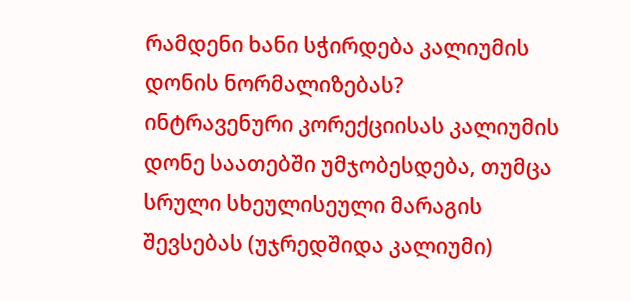რამდენი ხანი სჭირდება კალიუმის დონის ნორმალიზებას?
ინტრავენური კორექციისას კალიუმის დონე საათებში უმჯობესდება, თუმცა სრული სხეულისეული მარაგის შევსებას (უჯრედშიდა კალიუმი)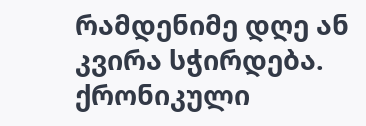რამდენიმე დღე ან კვირა სჭირდება. ქრონიკული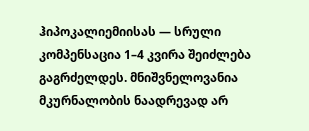ჰიპოკალიემიისას — სრული კომპენსაცია 1–4 კვირა შეიძლება გაგრძელდეს. მნიშვნელოვანია მკურნალობის ნაადრევად არ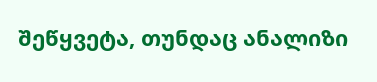შეწყვეტა, თუნდაც ანალიზი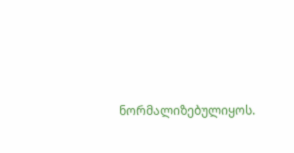ნორმალიზებულიყოს.